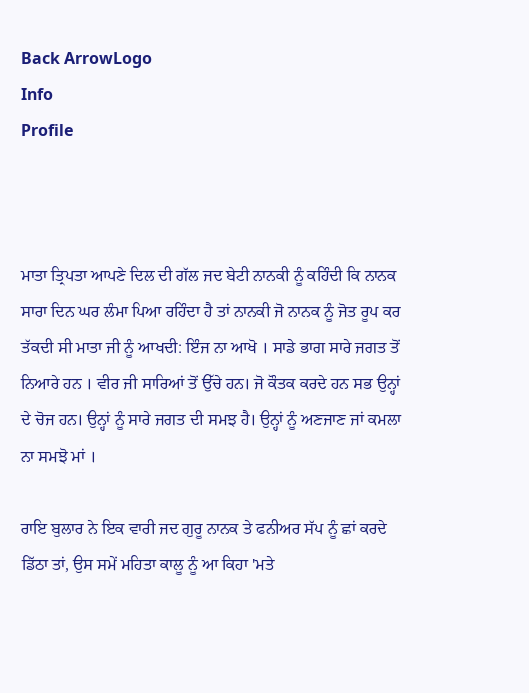Back ArrowLogo
Info
Profile



ਮਾਤਾ ਤ੍ਰਿਪਤਾ ਆਪਣੇ ਦਿਲ ਦੀ ਗੱਲ ਜਦ ਬੇਟੀ ਨਾਨਕੀ ਨੂੰ ਕਹਿੰਦੀ ਕਿ ਨਾਨਕ ਸਾਰਾ ਦਿਨ ਘਰ ਲੰਮਾ ਪਿਆ ਰਹਿੰਦਾ ਹੈ ਤਾਂ ਨਾਨਕੀ ਜੋ ਨਾਨਕ ਨੂੰ ਜੋਤ ਰੂਪ ਕਰ ਤੱਕਦੀ ਸੀ ਮਾਤਾ ਜੀ ਨੂੰ ਆਖਦੀ: ਇੰਜ ਨਾ ਆਖੋ । ਸਾਡੇ ਭਾਗ ਸਾਰੇ ਜਗਤ ਤੋਂ ਨਿਆਰੇ ਹਨ । ਵੀਰ ਜੀ ਸਾਰਿਆਂ ਤੋਂ ਉੱਚੇ ਹਨ। ਜੋ ਕੌਤਕ ਕਰਦੇ ਹਨ ਸਭ ਉਨ੍ਹਾਂ ਦੇ ਚੋਜ ਹਨ। ਉਨ੍ਹਾਂ ਨੂੰ ਸਾਰੇ ਜਗਤ ਦੀ ਸਮਝ ਹੈ। ਉਨ੍ਹਾਂ ਨੂੰ ਅਣਜਾਣ ਜਾਂ ਕਮਲਾ ਨਾ ਸਮਝੋ ਮਾਂ ।

ਰਾਇ ਬੁਲਾਰ ਨੇ ਇਕ ਵਾਰੀ ਜਦ ਗੁਰੂ ਨਾਨਕ ਤੇ ਫਨੀਅਰ ਸੱਪ ਨੂੰ ਛਾਂ ਕਰਦੇ ਡਿੱਠਾ ਤਾਂ, ਉਸ ਸਮੇਂ ਮਹਿਤਾ ਕਾਲੂ ਨੂੰ ਆ ਕਿਹਾ 'ਮਤੇ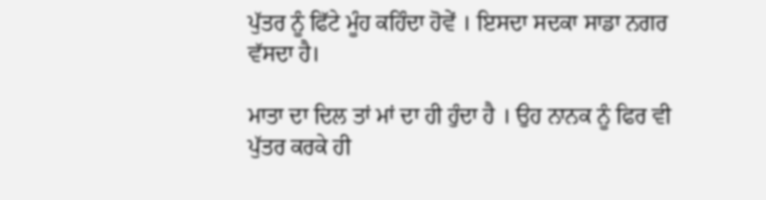ਪੁੱਤਰ ਨੂੰ ਫਿੱਟੇ ਮੂੰਹ ਕਹਿੰਦਾ ਹੋਵੇਂ । ਇਸਦਾ ਸਦਕਾ ਸਾਡਾ ਨਗਰ ਵੱਸਦਾ ਹੈ।

ਮਾਤਾ ਦਾ ਦਿਲ ਤਾਂ ਮਾਂ ਦਾ ਹੀ ਹੁੰਦਾ ਹੈ । ਉਹ ਨਾਨਕ ਨੂੰ ਫਿਰ ਵੀ ਪੁੱਤਰ ਕਰਕੇ ਹੀ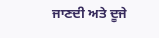ਜਾਣਦੀ ਅਤੇ ਦੂਜੇ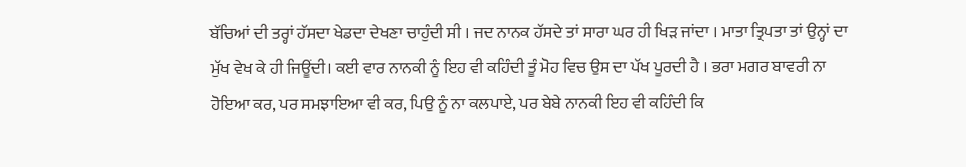ਬੱਚਿਆਂ ਦੀ ਤਰ੍ਹਾਂ ਹੱਸਦਾ ਖੇਡਦਾ ਦੇਖਣਾ ਚਾਹੁੰਦੀ ਸੀ । ਜਦ ਨਾਨਕ ਹੱਸਦੇ ਤਾਂ ਸਾਰਾ ਘਰ ਹੀ ਖਿੜ ਜਾਂਦਾ । ਮਾਤਾ ਤ੍ਰਿਪਤਾ ਤਾਂ ਉਨ੍ਹਾਂ ਦਾ ਮੁੱਖ ਵੇਖ ਕੇ ਹੀ ਜਿਊਂਦੀ। ਕਈ ਵਾਰ ਨਾਨਕੀ ਨੂੰ ਇਹ ਵੀ ਕਹਿੰਦੀ ਤੂੰ ਮੋਹ ਵਿਚ ਉਸ ਦਾ ਪੱਖ ਪੂਰਦੀ ਹੈ । ਭਰਾ ਮਗਰ ਬਾਵਰੀ ਨਾ ਹੋਇਆ ਕਰ, ਪਰ ਸਮਝਾਇਆ ਵੀ ਕਰ, ਪਿਉ ਨੂੰ ਨਾ ਕਲਪਾਏ, ਪਰ ਬੇਬੇ ਨਾਨਕੀ ਇਹ ਵੀ ਕਹਿੰਦੀ ਕਿ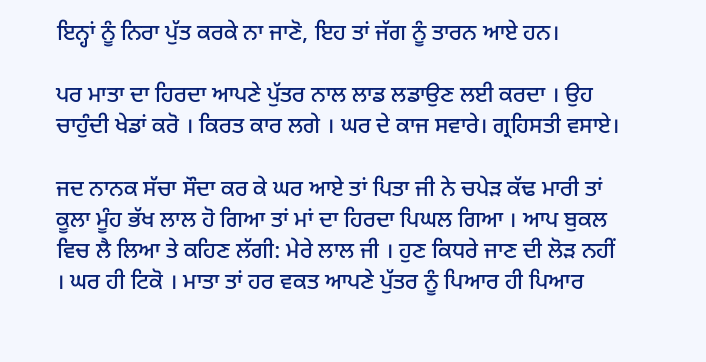ਇਨ੍ਹਾਂ ਨੂੰ ਨਿਰਾ ਪੁੱਤ ਕਰਕੇ ਨਾ ਜਾਣੋ, ਇਹ ਤਾਂ ਜੱਗ ਨੂੰ ਤਾਰਨ ਆਏ ਹਨ।

ਪਰ ਮਾਤਾ ਦਾ ਹਿਰਦਾ ਆਪਣੇ ਪੁੱਤਰ ਨਾਲ ਲਾਡ ਲਡਾਉਣ ਲਈ ਕਰਦਾ । ਉਹ ਚਾਹੁੰਦੀ ਖੇਡਾਂ ਕਰੋ । ਕਿਰਤ ਕਾਰ ਲਗੇ । ਘਰ ਦੇ ਕਾਜ ਸਵਾਰੇ। ਗ੍ਰਹਿਸਤੀ ਵਸਾਏ।

ਜਦ ਨਾਨਕ ਸੱਚਾ ਸੌਦਾ ਕਰ ਕੇ ਘਰ ਆਏ ਤਾਂ ਪਿਤਾ ਜੀ ਨੇ ਚਪੇੜ ਕੱਢ ਮਾਰੀ ਤਾਂ ਕੂਲਾ ਮੂੰਹ ਭੱਖ ਲਾਲ ਹੋ ਗਿਆ ਤਾਂ ਮਾਂ ਦਾ ਹਿਰਦਾ ਪਿਘਲ ਗਿਆ । ਆਪ ਬੁਕਲ ਵਿਚ ਲੈ ਲਿਆ ਤੇ ਕਹਿਣ ਲੱਗੀ: ਮੇਰੇ ਲਾਲ ਜੀ । ਹੁਣ ਕਿਧਰੇ ਜਾਣ ਦੀ ਲੋੜ ਨਹੀਂ । ਘਰ ਹੀ ਟਿਕੋ । ਮਾਤਾ ਤਾਂ ਹਰ ਵਕਤ ਆਪਣੇ ਪੁੱਤਰ ਨੂੰ ਪਿਆਰ ਹੀ ਪਿਆਰ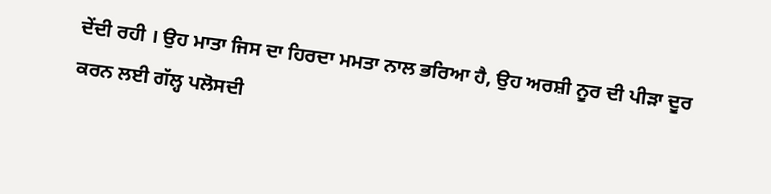ਦੇਂਦੀ ਰਹੀ । ਉਹ ਮਾਤਾ ਜਿਸ ਦਾ ਹਿਰਦਾ ਮਮਤਾ ਨਾਲ ਭਰਿਆ ਹੈ, ਉਹ ਅਰਸ਼ੀ ਨੂਰ ਦੀ ਪੀੜਾ ਦੂਰ ਕਰਨ ਲਈ ਗੱਲ੍ਹ ਪਲੋਸਦੀ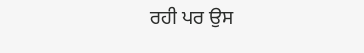ਰਹੀ ਪਰ ਉਸ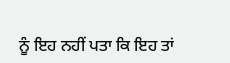ਨੂੰ ਇਹ ਨਹੀਂ ਪਤਾ ਕਿ ਇਹ ਤਾਂ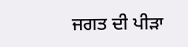ਜਗਤ ਦੀ ਪੀੜਾ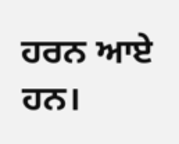ਹਰਨ ਆਏ ਹਨ।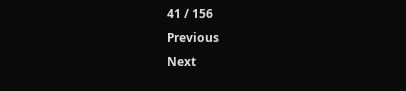41 / 156
Previous
Next